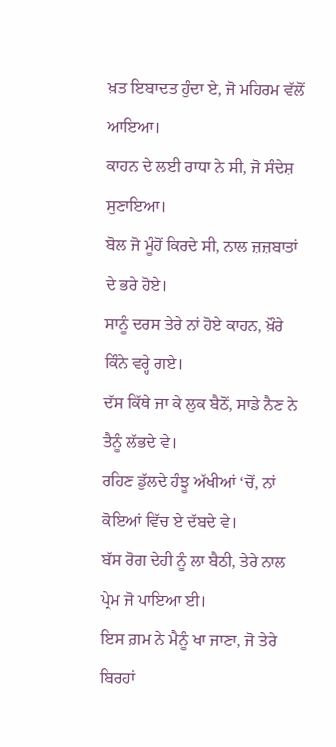ਖ਼ਤ ਇਬਾਦਤ ਹੁੰਦਾ ਏ, ਜੋ ਮਹਿਰਮ ਵੱਲੋਂ ਆਇਆ।
ਕਾਹਨ ਦੇ ਲਈ ਰਾਧਾ ਨੇ ਸੀ, ਜੋ ਸੰਦੇਸ਼ ਸੁਣਾਇਆ।
ਬੋਲ ਜੋ ਮੂੰਹੋਂ ਕਿਰਦੇ ਸੀ, ਨਾਲ ਜ਼ਜ਼ਬਾਤਾਂ ਦੇ ਭਰੇ ਹੋਏ।
ਸਾਨੂੰ ਦਰਸ ਤੇਰੇ ਨਾਂ ਹੋਏ ਕਾਹਨ, ਖ਼ੌਰੇ ਕਿੰਨੇ ਵਰ੍ਹੇ ਗਏ।
ਦੱਸ ਕਿੱਥੇ ਜਾ ਕੇ ਲੁਕ ਬੈਠੋਂ, ਸਾਡੇ ਨੈਣ ਨੇ ਤੈਨੂੰ ਲੱਭਦੇ ਵੇ।
ਰਹਿਣ ਡੁੱਲਦੇ ਹੰਝੂ ਅੱਖੀਆਂ ‘ਚੋਂ, ਨਾਂ ਕੋਇਆਂ ਵਿੱਚ ਏ ਦੱਬਦੇ ਵੇ।
ਬੱਸ ਰੋਗ ਦੇਹੀ ਨੂੰ ਲਾ ਬੈਠੀ, ਤੇਰੇ ਨਾਲ ਪ੍ਰੇਮ ਜੋ ਪਾਇਆ ਈ।
ਇਸ ਗ਼ਮ ਨੇ ਮੈਨੂੰ ਖਾ ਜਾਣਾ, ਜੋ ਤੇਰੇ ਬਿਰਹਾਂ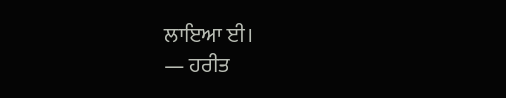ਲਾਇਆ ਈ।
— ਹਰੀਤ